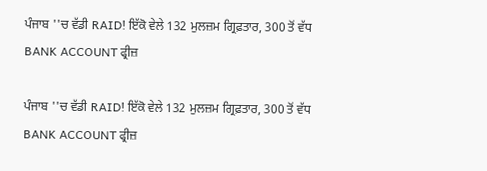ਪੰਜਾਬ ''ਚ ਵੱਡੀ RAID! ਇੱਕੋ ਵੇਲੇ 132 ਮੁਲਜ਼ਮ ਗ੍ਰਿਫ਼ਤਾਰ, 300 ਤੋਂ ਵੱਧ BANK ACCOUNT ਫ੍ਰੀਜ਼

ਪੰਜਾਬ ''ਚ ਵੱਡੀ RAID! ਇੱਕੋ ਵੇਲੇ 132 ਮੁਲਜ਼ਮ ਗ੍ਰਿਫ਼ਤਾਰ, 300 ਤੋਂ ਵੱਧ BANK ACCOUNT ਫ੍ਰੀਜ਼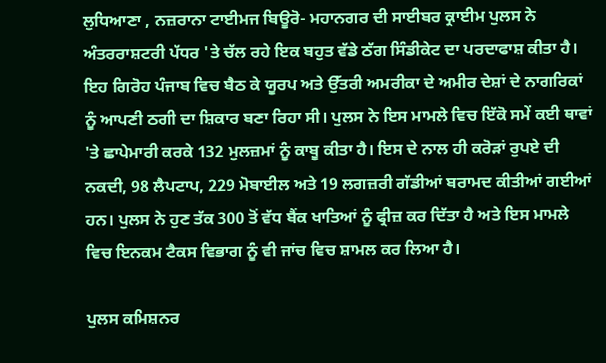ਲੁਧਿਆਣਾ , ਨਜ਼ਰਾਨਾ ਟਾਈਮਜ ਬਿਊਰੋ- ਮਹਾਨਗਰ ਦੀ ਸਾਈਬਰ ਕ੍ਰਾਈਮ ਪੁਲਸ ਨੇ ਅੰਤਰਰਾਸ਼ਟਰੀ ਪੱਧਰ 'ਤੇ ਚੱਲ ਰਹੇ ਇਕ ਬਹੁਤ ਵੱਡੇ ਠੱਗ ਸਿੰਡੀਕੇਟ ਦਾ ਪਰਦਾਫਾਸ਼ ਕੀਤਾ ਹੈ। ਇਹ ਗਿਰੋਹ ਪੰਜਾਬ ਵਿਚ ਬੈਠ ਕੇ ਯੂਰਪ ਅਤੇ ਉੱਤਰੀ ਅਮਰੀਕਾ ਦੇ ਅਮੀਰ ਦੇਸ਼ਾਂ ਦੇ ਨਾਗਰਿਕਾਂ ਨੂੰ ਆਪਣੀ ਠਗੀ ਦਾ ਸ਼ਿਕਾਰ ਬਣਾ ਰਿਹਾ ਸੀ। ਪੁਲਸ ਨੇ ਇਸ ਮਾਮਲੇ ਵਿਚ ਇੱਕੋ ਸਮੇਂ ਕਈ ਥਾਵਾਂ 'ਤੇ ਛਾਪੇਮਾਰੀ ਕਰਕੇ 132 ਮੁਲਜ਼ਮਾਂ ਨੂੰ ਕਾਬੂ ਕੀਤਾ ਹੈ। ਇਸ ਦੇ ਨਾਲ ਹੀ ਕਰੋੜਾਂ ਰੁਪਏ ਦੀ ਨਕਦੀ, 98 ਲੈਪਟਾਪ, 229 ਮੋਬਾਈਲ ਅਤੇ 19 ਲਗਜ਼ਰੀ ਗੱਡੀਆਂ ਬਰਾਮਦ ਕੀਤੀਆਂ ਗਈਆਂ ਹਨ। ਪੁਲਸ ਨੇ ਹੁਣ ਤੱਕ 300 ਤੋਂ ਵੱਧ ਬੈਂਕ ਖਾਤਿਆਂ ਨੂੰ ਫ੍ਰੀਜ਼ ਕਰ ਦਿੱਤਾ ਹੈ ਅਤੇ ਇਸ ਮਾਮਲੇ ਵਿਚ ਇਨਕਮ ਟੈਕਸ ਵਿਭਾਗ ਨੂੰ ਵੀ ਜਾਂਚ ਵਿਚ ਸ਼ਾਮਲ ਕਰ ਲਿਆ ਹੈ।

ਪੁਲਸ ਕਮਿਸ਼ਨਰ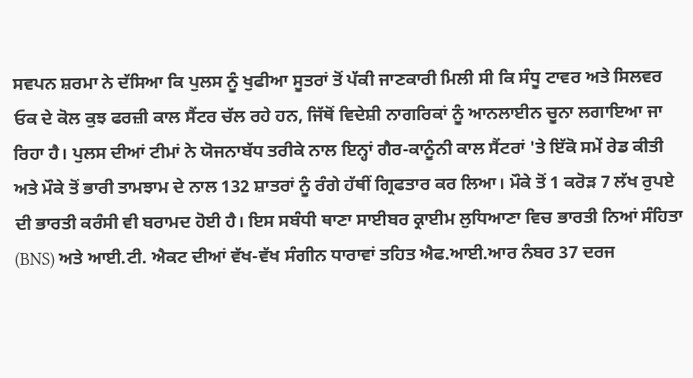ਸਵਪਨ ਸ਼ਰਮਾ ਨੇ ਦੱਸਿਆ ਕਿ ਪੁਲਸ ਨੂੰ ਖੁਫੀਆ ਸੂਤਰਾਂ ਤੋਂ ਪੱਕੀ ਜਾਣਕਾਰੀ ਮਿਲੀ ਸੀ ਕਿ ਸੰਧੂ ਟਾਵਰ ਅਤੇ ਸਿਲਵਰ ਓਕ ਦੇ ਕੋਲ ਕੁਝ ਫਰਜ਼ੀ ਕਾਲ ਸੈਂਟਰ ਚੱਲ ਰਹੇ ਹਨ, ਜਿੱਥੋਂ ਵਿਦੇਸ਼ੀ ਨਾਗਰਿਕਾਂ ਨੂੰ ਆਨਲਾਈਨ ਚੂਨਾ ਲਗਾਇਆ ਜਾ ਰਿਹਾ ਹੈ। ਪੁਲਸ ਦੀਆਂ ਟੀਮਾਂ ਨੇ ਯੋਜਨਾਬੱਧ ਤਰੀਕੇ ਨਾਲ ਇਨ੍ਹਾਂ ਗੈਰ-ਕਾਨੂੰਨੀ ਕਾਲ ਸੈਂਟਰਾਂ 'ਤੇ ਇੱਕੋ ਸਮੇਂ ਰੇਡ ਕੀਤੀ ਅਤੇ ਮੌਕੇ ਤੋਂ ਭਾਰੀ ਤਾਮਝਾਮ ਦੇ ਨਾਲ 132 ਸ਼ਾਤਰਾਂ ਨੂੰ ਰੰਗੇ ਹੱਥੀਂ ਗ੍ਰਿਫਤਾਰ ਕਰ ਲਿਆ। ਮੌਕੇ ਤੋਂ 1 ਕਰੋੜ 7 ਲੱਖ ਰੁਪਏ ਦੀ ਭਾਰਤੀ ਕਰੰਸੀ ਵੀ ਬਰਾਮਦ ਹੋਈ ਹੈ। ਇਸ ਸਬੰਧੀ ਥਾਣਾ ਸਾਈਬਰ ਕ੍ਰਾਈਮ ਲੁਧਿਆਣਾ ਵਿਚ ਭਾਰਤੀ ਨਿਆਂ ਸੰਹਿਤਾ (BNS) ਅਤੇ ਆਈ.ਟੀ. ਐਕਟ ਦੀਆਂ ਵੱਖ-ਵੱਖ ਸੰਗੀਨ ਧਾਰਾਵਾਂ ਤਹਿਤ ਐਫ.ਆਈ.ਆਰ ਨੰਬਰ 37 ਦਰਜ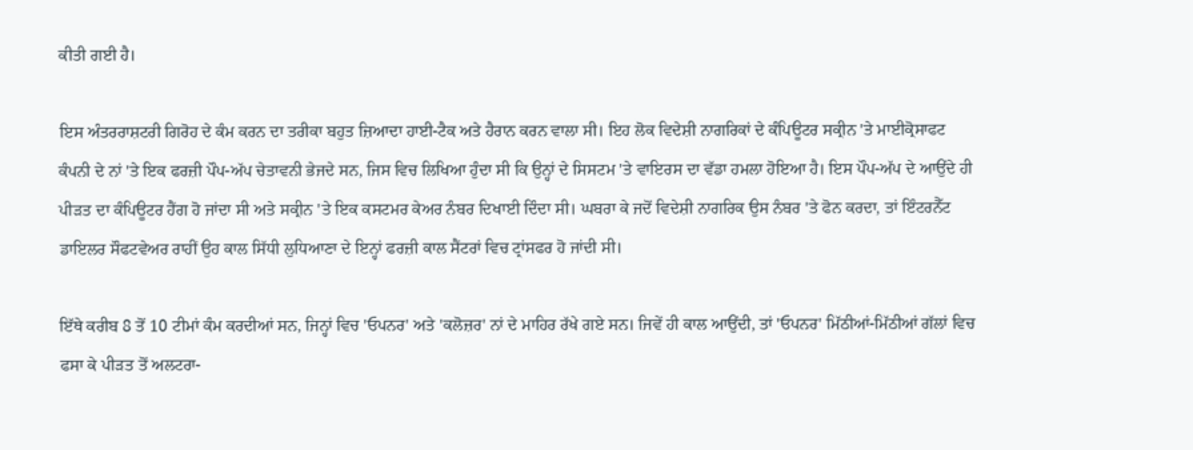ਕੀਤੀ ਗਈ ਹੈ।

ਇਸ ਅੰਤਰਰਾਸ਼ਟਰੀ ਗਿਰੋਹ ਦੇ ਕੰਮ ਕਰਨ ਦਾ ਤਰੀਕਾ ਬਹੁਤ ਜ਼ਿਆਦਾ ਹਾਈ-ਟੈਕ ਅਤੇ ਹੈਰਾਨ ਕਰਨ ਵਾਲਾ ਸੀ। ਇਹ ਲੋਕ ਵਿਦੇਸ਼ੀ ਨਾਗਰਿਕਾਂ ਦੇ ਕੰਪਿਊਟਰ ਸਕ੍ਰੀਨ 'ਤੇ ਮਾਈਕ੍ਰੋਸਾਫਟ ਕੰਪਨੀ ਦੇ ਨਾਂ 'ਤੇ ਇਕ ਫਰਜ਼ੀ ਪੌਪ-ਅੱਪ ਚੇਤਾਵਨੀ ਭੇਜਦੇ ਸਨ, ਜਿਸ ਵਿਚ ਲਿਖਿਆ ਹੁੰਦਾ ਸੀ ਕਿ ਉਨ੍ਹਾਂ ਦੇ ਸਿਸਟਮ 'ਤੇ ਵਾਇਰਸ ਦਾ ਵੱਡਾ ਹਮਲਾ ਹੋਇਆ ਹੈ। ਇਸ ਪੌਪ-ਅੱਪ ਦੇ ਆਉਂਦੇ ਹੀ ਪੀੜਤ ਦਾ ਕੰਪਿਊਟਰ ਹੈਂਗ ਹੋ ਜਾਂਦਾ ਸੀ ਅਤੇ ਸਕ੍ਰੀਨ 'ਤੇ ਇਕ ਕਸਟਮਰ ਕੇਅਰ ਨੰਬਰ ਦਿਖਾਈ ਦਿੰਦਾ ਸੀ। ਘਬਰਾ ਕੇ ਜਦੋਂ ਵਿਦੇਸ਼ੀ ਨਾਗਰਿਕ ਉਸ ਨੰਬਰ 'ਤੇ ਫੋਨ ਕਰਦਾ, ਤਾਂ ਇੰਟਰਨੈੱਟ ਡਾਇਲਰ ਸੌਫਟਵੇਅਰ ਰਾਹੀਂ ਉਹ ਕਾਲ ਸਿੱਧੀ ਲੁਧਿਆਣਾ ਦੇ ਇਨ੍ਹਾਂ ਫਰਜ਼ੀ ਕਾਲ ਸੈਂਟਰਾਂ ਵਿਚ ਟ੍ਰਾਂਸਫਰ ਹੋ ਜਾਂਦੀ ਸੀ।

ਇੱਥੇ ਕਰੀਬ 8 ਤੋਂ 10 ਟੀਮਾਂ ਕੰਮ ਕਰਦੀਆਂ ਸਨ, ਜਿਨ੍ਹਾਂ ਵਿਚ 'ਓਪਨਰ' ਅਤੇ 'ਕਲੋਜ਼ਰ' ਨਾਂ ਦੇ ਮਾਹਿਰ ਰੱਖੇ ਗਏ ਸਨ। ਜਿਵੇਂ ਹੀ ਕਾਲ ਆਉਂਦੀ, ਤਾਂ 'ਓਪਨਰ' ਮਿੱਠੀਆਂ-ਮਿੱਠੀਆਂ ਗੱਲਾਂ ਵਿਚ ਫਸਾ ਕੇ ਪੀੜਤ ਤੋਂ ਅਲਟਰਾ-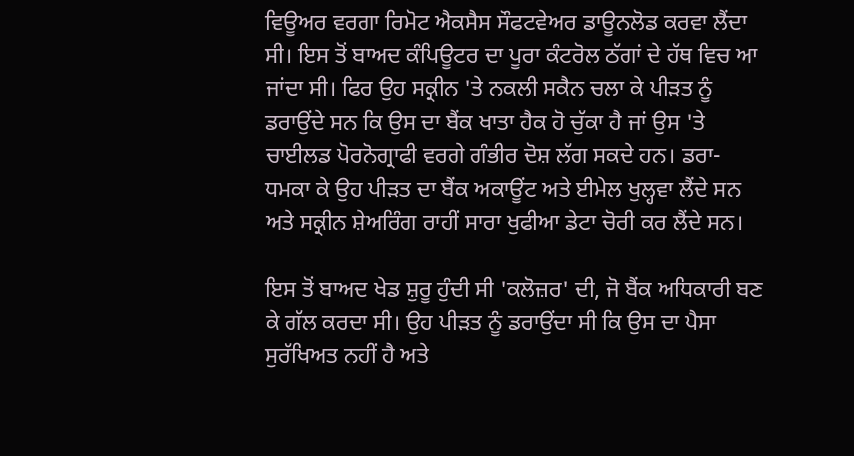ਵਿਊਅਰ ਵਰਗਾ ਰਿਮੋਟ ਐਕਸੈਸ ਸੌਫਟਵੇਅਰ ਡਾਊਨਲੋਡ ਕਰਵਾ ਲੈਂਦਾ ਸੀ। ਇਸ ਤੋਂ ਬਾਅਦ ਕੰਪਿਊਟਰ ਦਾ ਪੂਰਾ ਕੰਟਰੋਲ ਠੱਗਾਂ ਦੇ ਹੱਥ ਵਿਚ ਆ ਜਾਂਦਾ ਸੀ। ਫਿਰ ਉਹ ਸਕ੍ਰੀਨ 'ਤੇ ਨਕਲੀ ਸਕੈਨ ਚਲਾ ਕੇ ਪੀੜਤ ਨੂੰ ਡਰਾਉਂਦੇ ਸਨ ਕਿ ਉਸ ਦਾ ਬੈਂਕ ਖਾਤਾ ਹੈਕ ਹੋ ਚੁੱਕਾ ਹੈ ਜਾਂ ਉਸ 'ਤੇ ਚਾਈਲਡ ਪੋਰਨੋਗ੍ਰਾਫੀ ਵਰਗੇ ਗੰਭੀਰ ਦੋਸ਼ ਲੱਗ ਸਕਦੇ ਹਨ। ਡਰਾ-ਧਮਕਾ ਕੇ ਉਹ ਪੀੜਤ ਦਾ ਬੈਂਕ ਅਕਾਊਂਟ ਅਤੇ ਈਮੇਲ ਖੁਲ੍ਹਵਾ ਲੈਂਦੇ ਸਨ ਅਤੇ ਸਕ੍ਰੀਨ ਸ਼ੇਅਰਿੰਗ ਰਾਹੀਂ ਸਾਰਾ ਖੁਫੀਆ ਡੇਟਾ ਚੋਰੀ ਕਰ ਲੈਂਦੇ ਸਨ।

ਇਸ ਤੋਂ ਬਾਅਦ ਖੇਡ ਸ਼ੁਰੂ ਹੁੰਦੀ ਸੀ 'ਕਲੋਜ਼ਰ' ਦੀ, ਜੋ ਬੈਂਕ ਅਧਿਕਾਰੀ ਬਣ ਕੇ ਗੱਲ ਕਰਦਾ ਸੀ। ਉਹ ਪੀੜਤ ਨੂੰ ਡਰਾਉਂਦਾ ਸੀ ਕਿ ਉਸ ਦਾ ਪੈਸਾ ਸੁਰੱਖਿਅਤ ਨਹੀਂ ਹੈ ਅਤੇ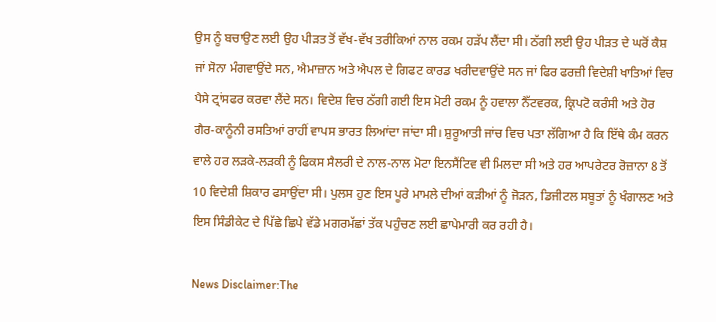ਉਸ ਨੂੰ ਬਚਾਉਣ ਲਈ ਉਹ ਪੀੜਤ ਤੋਂ ਵੱਖ-ਵੱਖ ਤਰੀਕਿਆਂ ਨਾਲ ਰਕਮ ਹੜੱਪ ਲੈਂਦਾ ਸੀ। ਠੱਗੀ ਲਈ ਉਹ ਪੀੜਤ ਦੇ ਘਰੋਂ ਕੈਸ਼ ਜਾਂ ਸੋਨਾ ਮੰਗਵਾਉਂਦੇ ਸਨ, ਐਮਾਜ਼ਾਨ ਅਤੇ ਐਪਲ ਦੇ ਗਿਫਟ ਕਾਰਡ ਖਰੀਦਵਾਉਂਦੇ ਸਨ ਜਾਂ ਫਿਰ ਫਰਜ਼ੀ ਵਿਦੇਸ਼ੀ ਖਾਤਿਆਂ ਵਿਚ ਪੈਸੇ ਟ੍ਰਾਂਸਫਰ ਕਰਵਾ ਲੈਂਦੇ ਸਨ। ਵਿਦੇਸ਼ ਵਿਚ ਠੱਗੀ ਗਈ ਇਸ ਮੋਟੀ ਰਕਮ ਨੂੰ ਹਵਾਲਾ ਨੈੱਟਵਰਕ, ਕ੍ਰਿਪਟੋ ਕਰੰਸੀ ਅਤੇ ਹੋਰ ਗੈਰ-ਕਾਨੂੰਨੀ ਰਸਤਿਆਂ ਰਾਹੀਂ ਵਾਪਸ ਭਾਰਤ ਲਿਆਂਦਾ ਜਾਂਦਾ ਸੀ। ਸ਼ੁਰੂਆਤੀ ਜਾਂਚ ਵਿਚ ਪਤਾ ਲੱਗਿਆ ਹੈ ਕਿ ਇੱਥੇ ਕੰਮ ਕਰਨ ਵਾਲੇ ਹਰ ਲੜਕੇ-ਲੜਕੀ ਨੂੰ ਫਿਕਸ ਸੈਲਰੀ ਦੇ ਨਾਲ-ਨਾਲ ਮੋਟਾ ਇਨਸੈਂਟਿਵ ਵੀ ਮਿਲਦਾ ਸੀ ਅਤੇ ਹਰ ਆਪਰੇਟਰ ਰੋਜ਼ਾਨਾ 8 ਤੋਂ 10 ਵਿਦੇਸ਼ੀ ਸ਼ਿਕਾਰ ਫਸਾਉਂਦਾ ਸੀ। ਪੁਲਸ ਹੁਣ ਇਸ ਪੂਰੇ ਮਾਮਲੇ ਦੀਆਂ ਕੜੀਆਂ ਨੂੰ ਜੋੜਨ, ਡਿਜੀਟਲ ਸਬੂਤਾਂ ਨੂੰ ਖੰਗਾਲਣ ਅਤੇ ਇਸ ਸਿੰਡੀਕੇਟ ਦੇ ਪਿੱਛੇ ਛਿਪੇ ਵੱਡੇ ਮਗਰਮੱਛਾਂ ਤੱਕ ਪਹੁੰਚਣ ਲਈ ਛਾਪੇਮਾਰੀ ਕਰ ਰਹੀ ਹੈ।

News Disclaimer:The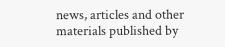news, articles and other materials published by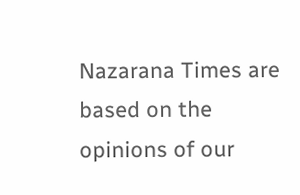Nazarana Times are based on the opinions of our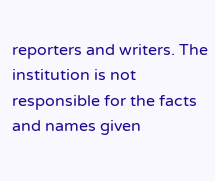reporters and writers. The institution is not responsible for the facts and names given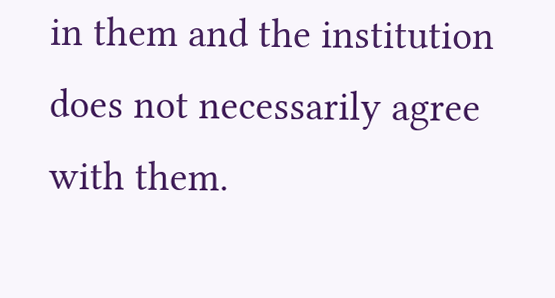in them and the institution does not necessarily agree with them.